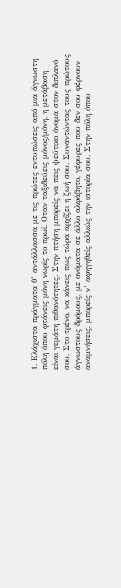1. Ελάχιστα πράγματα θ’ αντάλλασσα με τις πρώτες εντυπώσεις από μια άγνωστη πόλη όπου φτάνεις μόνη νωρίς το πρωί. Οταν ταξιδεύεις μόνος/μόνη, η μετάβαση είναι γεμάτη πιθανότητες. Στην πτήση μπορείς να πεις ψεύτικο όνομα στον διπλανό σου. Στο τρένο, να κάνεις πως τώρα αρχίζει η ζωή σου. Συναντώντας τους πρώτους άγνωστους δρόμους, με ονόματα σε άλλο αλφάβητο, γέφυρες που δεν σου φέρνουν αναμνήσεις, μπορείς ν’ αφηγηθείς αλλιώς την ιστορία σου. Στην πόλη όπου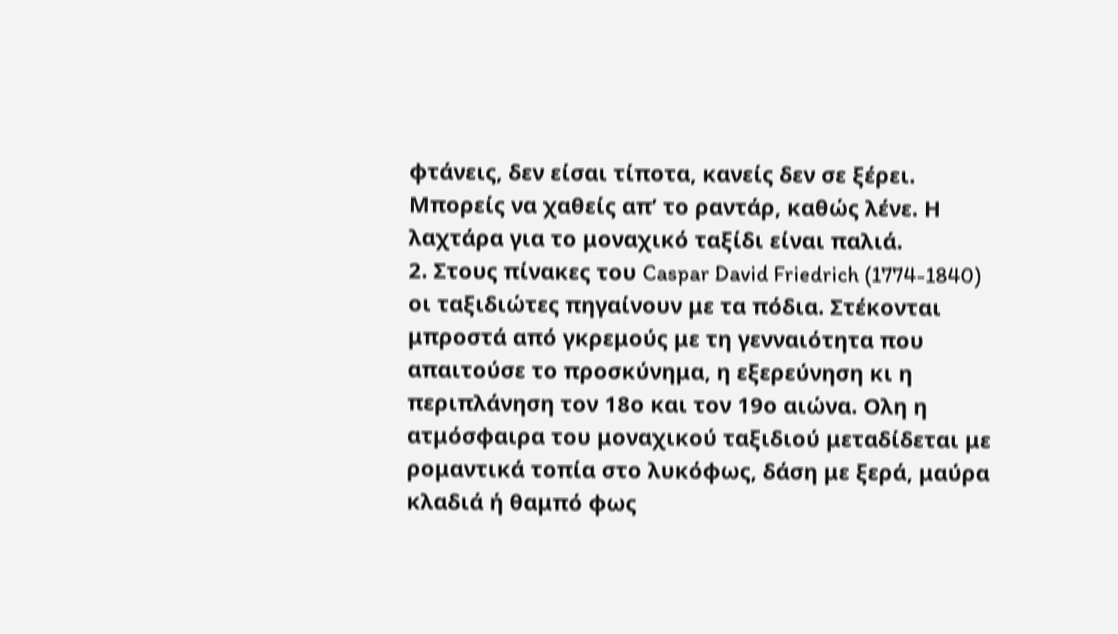φτάνεις, δεν είσαι τίποτα, κανείς δεν σε ξέρει. Μπορείς να χαθείς απ’ το ραντάρ, καθώς λένε. Η λαχτάρα για το μοναχικό ταξίδι είναι παλιά.
2. Στους πίνακες του Caspar David Friedrich (1774-1840) οι ταξιδιώτες πηγαίνουν με τα πόδια. Στέκονται μπροστά από γκρεμούς με τη γενναιότητα που απαιτούσε το προσκύνημα, η εξερεύνηση κι η περιπλάνηση τον 18ο και τον 19ο αιώνα. Ολη η ατμόσφαιρα του μοναχικού ταξιδιού μεταδίδεται με ρομαντικά τοπία στο λυκόφως, δάση με ξερά, μαύρα κλαδιά ή θαμπό φως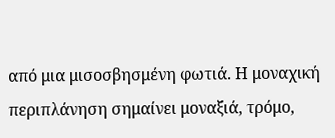από μια μισοσβησμένη φωτιά. Η μοναχική περιπλάνηση σημαίνει μοναξιά, τρόμο,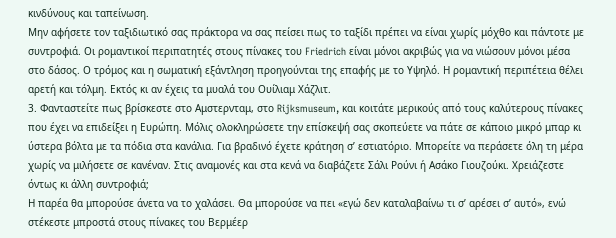κινδύνους και ταπείνωση.
Μην αφήσετε τον ταξιδιωτικό σας πράκτορα να σας πείσει πως το ταξίδι πρέπει να είναι χωρίς μόχθο και πάντοτε με συντροφιά. Οι ρομαντικοί περιπατητές στους πίνακες του Friedrich είναι μόνοι ακριβώς για να νιώσουν μόνοι μέσα στο δάσος. Ο τρόμος και η σωματική εξάντληση προηγούνται της επαφής με το Υψηλό. Η ρομαντική περιπέτεια θέλει αρετή και τόλμη. Εκτός κι αν έχεις τα μυαλά του Ουίλιαμ Χάζλιτ.
3. Φανταστείτε πως βρίσκεστε στο Αμστερνταμ, στο Rijksmuseum, και κοιτάτε μερικούς από τους καλύτερους πίνακες που έχει να επιδείξει η Ευρώπη. Μόλις ολοκληρώσετε την επίσκεψή σας σκοπεύετε να πάτε σε κάποιο μικρό μπαρ κι ύστερα βόλτα με τα πόδια στα κανάλια. Για βραδινό έχετε κράτηση σ’ εστιατόριο. Μπορείτε να περάσετε όλη τη μέρα χωρίς να μιλήσετε σε κανέναν. Στις αναμονές και στα κενά να διαβάζετε Σάλι Ρούνι ή Ασάκο Γιουζούκι. Χρειάζεστε όντως κι άλλη συντροφιά;
Η παρέα θα μπορούσε άνετα να το χαλάσει. Θα μπορούσε να πει «εγώ δεν καταλαβαίνω τι σ’ αρέσει σ’ αυτό», ενώ στέκεστε μπροστά στους πίνακες του Βερμέερ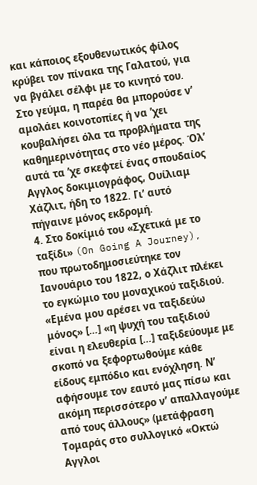και κάποιος εξουθενωτικός φίλος κρύβει τον πίνακα της Γαλατού, για να βγάλει σέλφι με το κινητό του. Στο γεύμα, η παρέα θα μπορούσε ν’ αμολάει κοινοτοπίες ή να ’χει κουβαλήσει όλα τα προβλήματα της καθημερινότητας στο νέο μέρος. Όλ’ αυτά τα ’χε σκεφτεί ένας σπουδαίος Αγγλος δοκιμιογράφος, Ουίλιαμ Χάζλιτ, ήδη το 1822. Γι’ αυτό πήγαινε μόνος εκδρομή.
4. Στο δοκίμιό του «Σχετικά με το ταξίδι» (On Going A Journey), που πρωτοδημοσιεύτηκε τον Ιανουάριο του 1822, ο Χάζλιτ πλέκει το εγκώμιο του μοναχικού ταξιδιού. «Εμένα μου αρέσει να ταξιδεύω μόνος» […] «η ψυχή του ταξιδιού είναι η ελευθερία […] ταξιδεύουμε με σκοπό να ξεφορτωθούμε κάθε είδους εμπόδιο και ενόχληση. Ν’ αφήσουμε τον εαυτό μας πίσω και ακόμη περισσότερο ν’ απαλλαγούμε από τους άλλους» (μετάφραση Τομαράς στο συλλογικό «Οκτώ Αγγλοι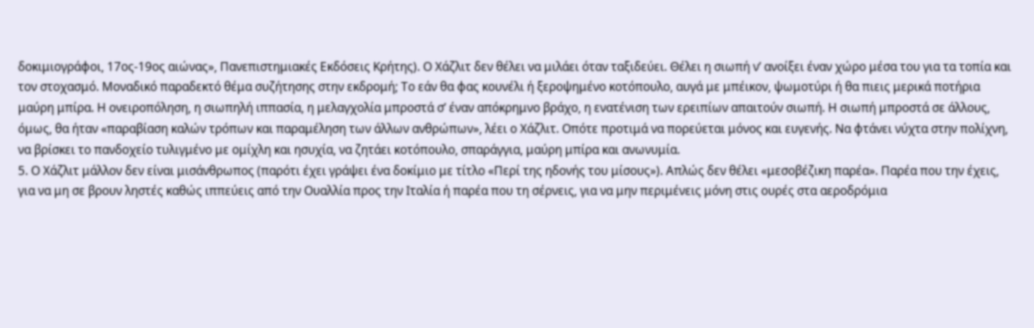δοκιμιογράφοι, 17ος-19ος αιώνας», Πανεπιστημιακές Εκδόσεις Κρήτης). Ο Χάζλιτ δεν θέλει να μιλάει όταν ταξιδεύει. Θέλει η σιωπή ν’ ανοίξει έναν χώρο μέσα του για τα τοπία και τον στοχασμό. Μοναδικό παραδεκτό θέμα συζήτησης στην εκδρομή; Το εάν θα φας κουνέλι ή ξεροψημένο κοτόπουλο, αυγά με μπέικον, ψωμοτύρι ή θα πιεις μερικά ποτήρια μαύρη μπίρα. Η ονειροπόληση, η σιωπηλή ιππασία, η μελαγχολία μπροστά σ’ έναν απόκρημνο βράχο, η ενατένιση των ερειπίων απαιτούν σιωπή. Η σιωπή μπροστά σε άλλους, όμως, θα ήταν «παραβίαση καλών τρόπων και παραμέληση των άλλων ανθρώπων», λέει ο Χάζλιτ. Οπότε προτιμά να πορεύεται μόνος και ευγενής. Να φτάνει νύχτα στην πολίχνη, να βρίσκει το πανδοχείο τυλιγμένο με ομίχλη και ησυχία, να ζητάει κοτόπουλο, σπαράγγια, μαύρη μπίρα και ανωνυμία.
5. Ο Χάζλιτ μάλλον δεν είναι μισάνθρωπος (παρότι έχει γράψει ένα δοκίμιο με τίτλο «Περί της ηδονής του μίσους»). Απλώς δεν θέλει «μεσοβέζικη παρέα». Παρέα που την έχεις, για να μη σε βρουν ληστές καθώς ιππεύεις από την Ουαλλία προς την Ιταλία ή παρέα που τη σέρνεις, για να μην περιμένεις μόνη στις ουρές στα αεροδρόμια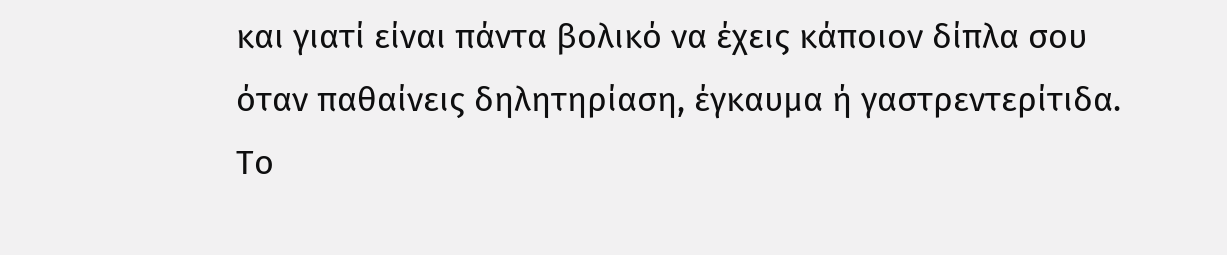και γιατί είναι πάντα βολικό να έχεις κάποιον δίπλα σου όταν παθαίνεις δηλητηρίαση, έγκαυμα ή γαστρεντερίτιδα.
Το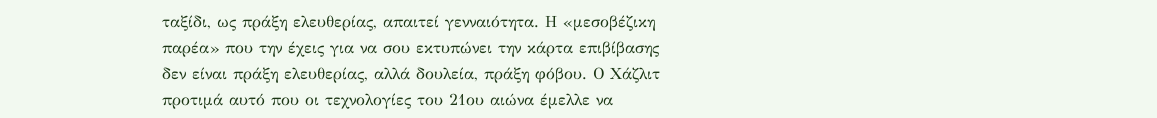ταξίδι, ως πράξη ελευθερίας, απαιτεί γενναιότητα. Η «μεσοβέζικη παρέα» που την έχεις για να σου εκτυπώνει την κάρτα επιβίβασης δεν είναι πράξη ελευθερίας, αλλά δουλεία, πράξη φόβου. Ο Χάζλιτ προτιμά αυτό που οι τεχνολογίες του 21ου αιώνα έμελλε να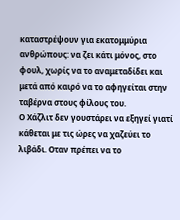καταστρέψουν για εκατομμύρια ανθρώπους: να ζει κάτι μόνος, στο φουλ, χωρίς να το αναμεταδίδει και μετά από καιρό να το αφηγείται στην ταβέρνα στους φίλους του.
Ο Χάζλιτ δεν γουστάρει να εξηγεί γιατί κάθεται με τις ώρες να χαζεύει το λιβάδι. Οταν πρέπει να το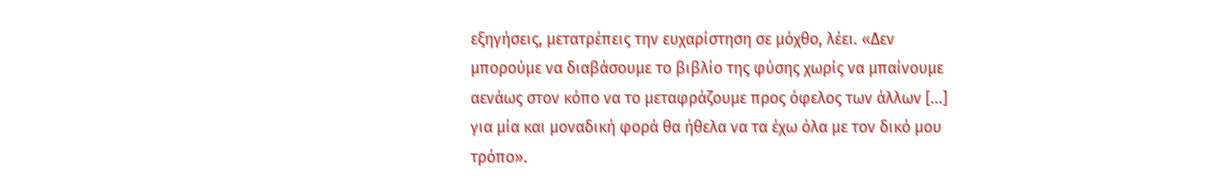εξηγήσεις, μετατρέπεις την ευχαρίστηση σε μόχθο, λέει. «Δεν μπορούμε να διαβάσουμε το βιβλίο της φύσης χωρίς να μπαίνουμε αενάως στον κόπο να το μεταφράζουμε προς όφελος των άλλων […] για μία και μοναδική φορά θα ήθελα να τα έχω όλα με τον δικό μου τρόπο».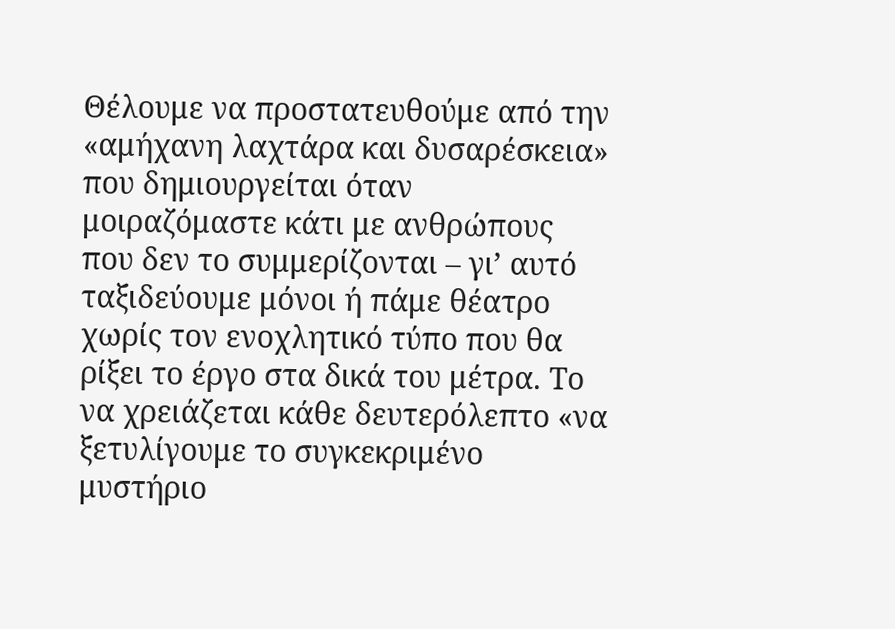Θέλουμε να προστατευθούμε από την «αμήχανη λαχτάρα και δυσαρέσκεια» που δημιουργείται όταν μοιραζόμαστε κάτι με ανθρώπους που δεν το συμμερίζονται – γι’ αυτό ταξιδεύουμε μόνοι ή πάμε θέατρο χωρίς τον ενοχλητικό τύπο που θα ρίξει το έργο στα δικά του μέτρα. Το να χρειάζεται κάθε δευτερόλεπτο «να ξετυλίγουμε το συγκεκριμένο μυστήριο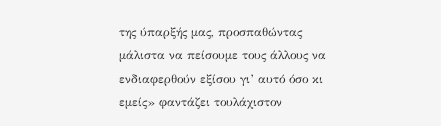της ύπαρξής μας, προσπαθώντας μάλιστα να πείσουμε τους άλλους να ενδιαφερθούν εξίσου γι’ αυτό όσο κι εμείς» φαντάζει τουλάχιστον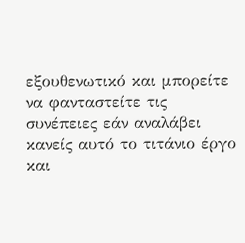εξουθενωτικό και μπορείτε να φανταστείτε τις συνέπειες εάν αναλάβει κανείς αυτό το τιτάνιο έργο και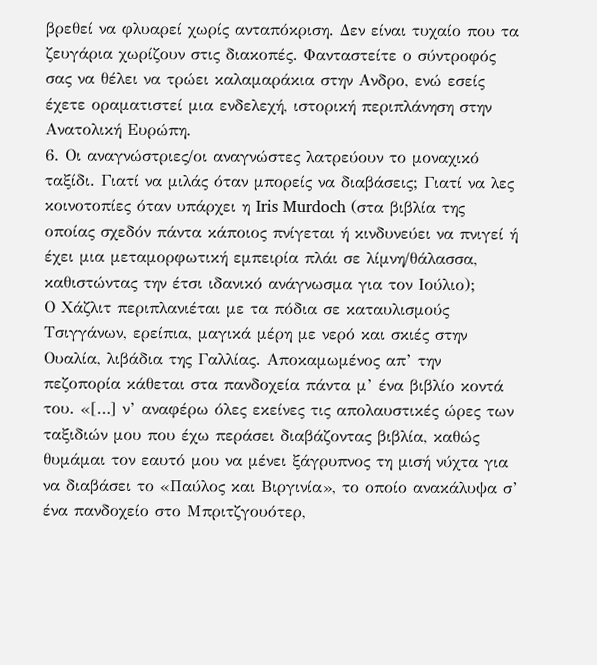βρεθεί να φλυαρεί χωρίς ανταπόκριση. Δεν είναι τυχαίο που τα ζευγάρια χωρίζουν στις διακοπές. Φανταστείτε ο σύντροφός σας να θέλει να τρώει καλαμαράκια στην Ανδρο, ενώ εσείς έχετε οραματιστεί μια ενδελεχή, ιστορική περιπλάνηση στην Ανατολική Ευρώπη.
6. Οι αναγνώστριες/οι αναγνώστες λατρεύουν το μοναχικό ταξίδι. Γιατί να μιλάς όταν μπορείς να διαβάσεις; Γιατί να λες κοινοτοπίες όταν υπάρχει η Iris Murdoch (στα βιβλία της οποίας σχεδόν πάντα κάποιος πνίγεται ή κινδυνεύει να πνιγεί ή έχει μια μεταμορφωτική εμπειρία πλάι σε λίμνη/θάλασσα, καθιστώντας την έτσι ιδανικό ανάγνωσμα για τον Ιούλιο);
Ο Χάζλιτ περιπλανιέται με τα πόδια σε καταυλισμούς Τσιγγάνων, ερείπια, μαγικά μέρη με νερό και σκιές στην Ουαλία, λιβάδια της Γαλλίας. Αποκαμωμένος απ’ την πεζοπορία κάθεται στα πανδοχεία πάντα μ’ ένα βιβλίο κοντά του. «[…] ν’ αναφέρω όλες εκείνες τις απολαυστικές ώρες των ταξιδιών μου που έχω περάσει διαβάζοντας βιβλία, καθώς θυμάμαι τον εαυτό μου να μένει ξάγρυπνος τη μισή νύχτα για να διαβάσει το «Παύλος και Βιργινία», το οποίο ανακάλυψα σ’ ένα πανδοχείο στο Μπριτζγουότερ,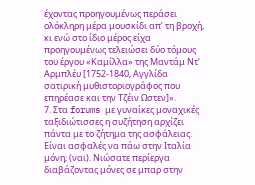έχοντας προηγουμένως περάσει ολόκληρη μέρα μουσκίδι απ’ τη βροχή, κι ενώ στο ίδιο μέρος είχα προηγουμένως τελειώσει δύο τόμους του έργου «Καμίλλα» της Μαντάμ Ντ’ Αρμπλέυ [1752-1840, Αγγλίδα σατιρική μυθιστοριογράφος που επηρέασε και την Τζέιν Ωστεν]».
7. Στα forums με γυναίκες μοναχικές ταξιδιώτισσες η συζήτηση αρχίζει πάντα με το ζήτημα της ασφάλειας. Είναι ασφαλές να πάω στην Ιταλία μόνη; (ναι). Νιώσατε περίεργα διαβάζοντας μόνες σε μπαρ στην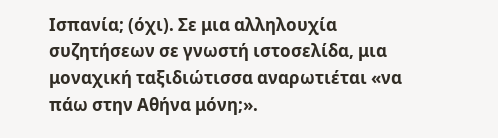Ισπανία; (όχι). Σε μια αλληλουχία συζητήσεων σε γνωστή ιστοσελίδα, μια μοναχική ταξιδιώτισσα αναρωτιέται «να πάω στην Αθήνα μόνη;».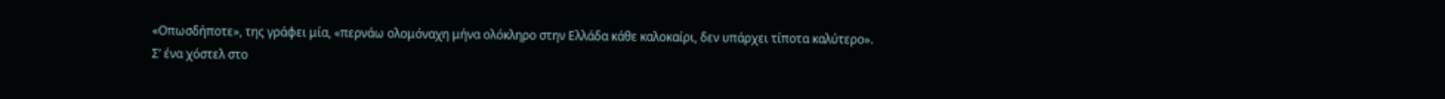«Οπωσδήποτε», της γράφει μία, «περνάω ολομόναχη μήνα ολόκληρο στην Ελλάδα κάθε καλοκαίρι, δεν υπάρχει τίποτα καλύτερο».
Σ’ ένα χόστελ στο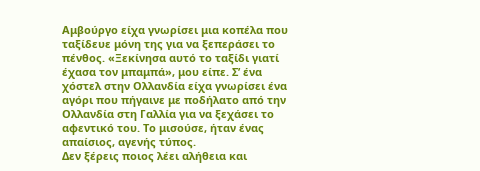Αμβούργο είχα γνωρίσει μια κοπέλα που ταξίδευε μόνη της για να ξεπεράσει το πένθος. «Ξεκίνησα αυτό το ταξίδι γιατί έχασα τον μπαμπά», μου είπε. Σ’ ένα χόστελ στην Ολλανδία είχα γνωρίσει ένα αγόρι που πήγαινε με ποδήλατο από την Ολλανδία στη Γαλλία για να ξεχάσει το αφεντικό του. Το μισούσε, ήταν ένας απαίσιος, αγενής τύπος.
Δεν ξέρεις ποιος λέει αλήθεια και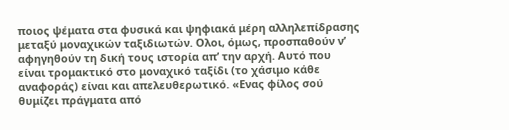ποιος ψέματα στα φυσικά και ψηφιακά μέρη αλληλεπίδρασης μεταξύ μοναχικών ταξιδιωτών. Ολοι, όμως, προσπαθούν ν’ αφηγηθούν τη δική τους ιστορία απ’ την αρχή. Αυτό που είναι τρομακτικό στο μοναχικό ταξίδι (το χάσιμο κάθε αναφοράς) είναι και απελευθερωτικό. «Ενας φίλος σού θυμίζει πράγματα από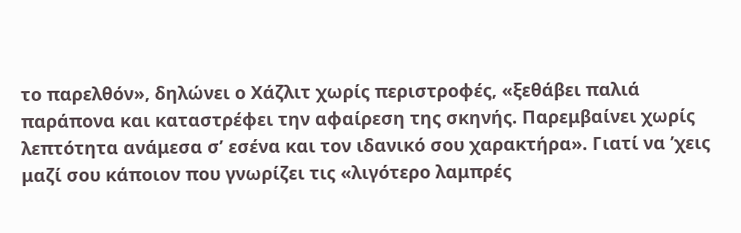το παρελθόν», δηλώνει ο Χάζλιτ χωρίς περιστροφές, «ξεθάβει παλιά παράπονα και καταστρέφει την αφαίρεση της σκηνής. Παρεμβαίνει χωρίς λεπτότητα ανάμεσα σ’ εσένα και τον ιδανικό σου χαρακτήρα». Γιατί να ’χεις μαζί σου κάποιον που γνωρίζει τις «λιγότερο λαμπρές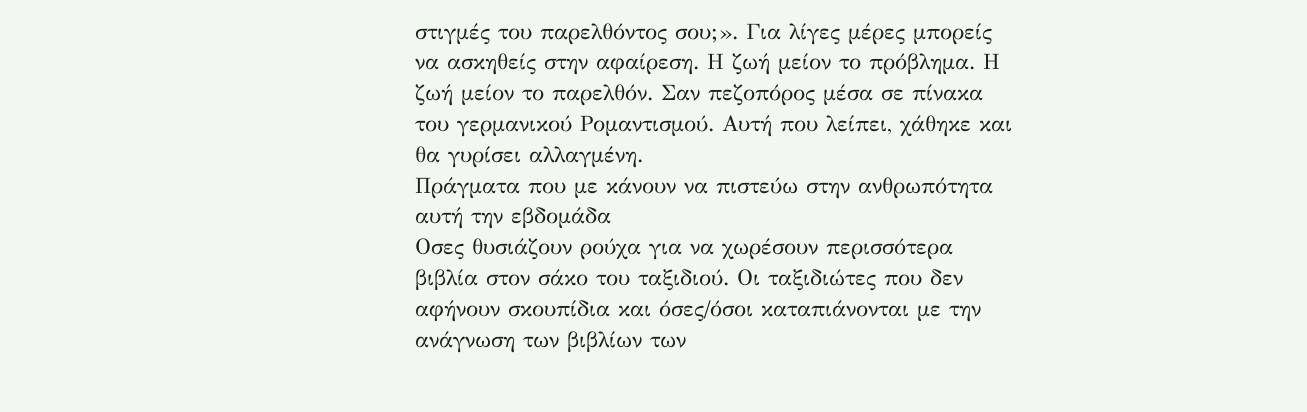στιγμές του παρελθόντος σου;». Για λίγες μέρες μπορείς να ασκηθείς στην αφαίρεση. Η ζωή μείον το πρόβλημα. Η ζωή μείον το παρελθόν. Σαν πεζοπόρος μέσα σε πίνακα του γερμανικού Ρομαντισμού. Αυτή που λείπει, χάθηκε και θα γυρίσει αλλαγμένη.
Πράγματα που με κάνουν να πιστεύω στην ανθρωπότητα αυτή την εβδομάδα
Οσες θυσιάζουν ρούχα για να χωρέσουν περισσότερα βιβλία στον σάκο του ταξιδιού. Οι ταξιδιώτες που δεν αφήνουν σκουπίδια και όσες/όσοι καταπιάνονται με την ανάγνωση των βιβλίων των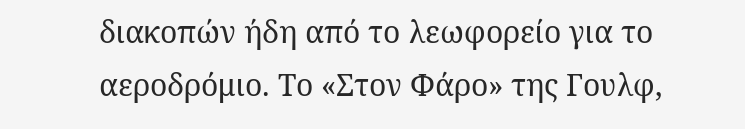διακοπών ήδη από το λεωφορείο για το αεροδρόμιο. Το «Στον Φάρο» της Γουλφ,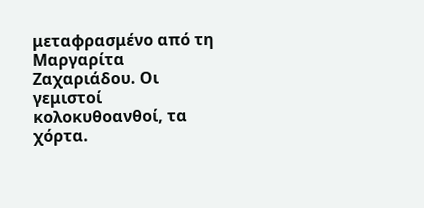μεταφρασμένο από τη Μαργαρίτα Ζαχαριάδου. Οι γεμιστοί κολοκυθοανθοί, τα χόρτα.